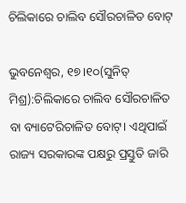ଚିଲିକାରେ ଚାଲିବ ସୌରଚାଳିତ ବୋଟ୍‌

ଭୁବନେଶ୍ୱର, ୧୭।୧୦(ସୁନିତ୍‌ ମିଶ୍ର):ଚିଲିକାରେ ଚାଲିବ ସୌରଚାଳିତ ବା ବ୍ୟାଟେରିଚାଳିତ ବୋଟ୍‌। ଏଥିପାଇଁ ରାଜ୍ୟ ସରକାରଙ୍କ ପକ୍ଷରୁ ପ୍ରସ୍ତୁତି ଜାରି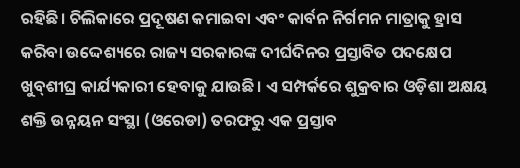ରହିଛି। ଚିଲିକାରେ ପ୍ରଦୂଷଣ କମାଇବା ଏବଂ କାର୍ବନ ନିର୍ଗମନ ମାତ୍ରାକୁ ହ୍ରାସ କରିବା ଉଦ୍ଦେଶ୍ୟରେ ରାଜ୍ୟ ସରକାରଙ୍କ ଦୀର୍ଘଦିନର ପ୍ରସ୍ତାବିତ ପଦକ୍ଷେପ ଖୁବ୍‌ଶୀଘ୍ର କାର୍ଯ୍ୟକାରୀ ହେବାକୁ ଯାଉଛି। ଏ ସମ୍ପର୍କରେ ଶୁକ୍ରବାର ଓଡ଼ିଶା ଅକ୍ଷୟ ଶକ୍ତି ଉନ୍ନୟନ ସଂସ୍ଥା (ଓରେଡା) ତରଫରୁ ଏକ ପ୍ରସ୍ତାବ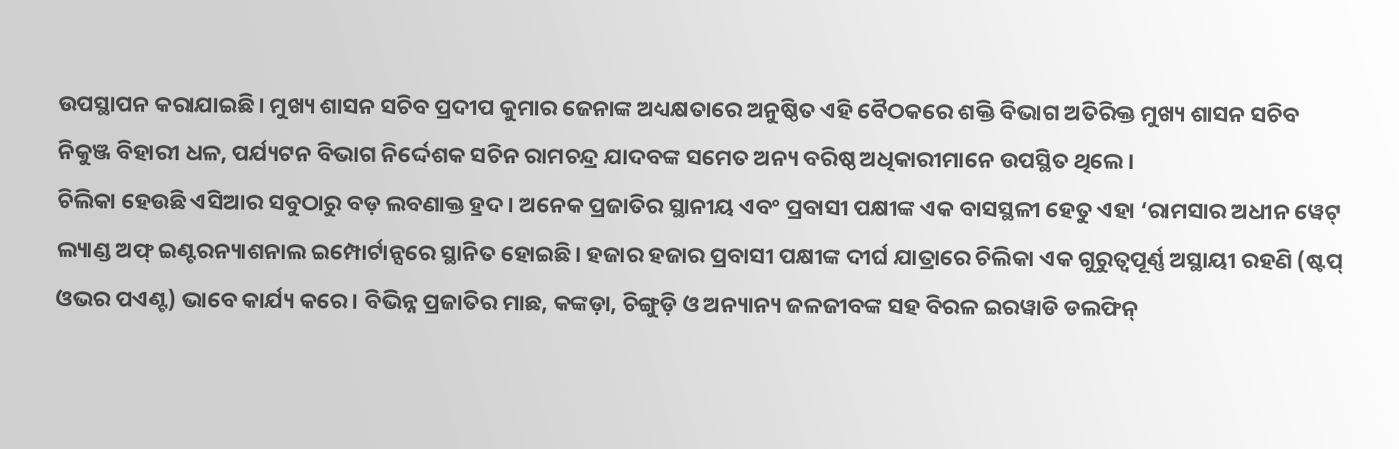ଉପସ୍ଥାପନ କରାଯାଇଛି। ମୁଖ୍ୟ ଶାସନ ସଚିବ ପ୍ରଦୀପ କୁମାର ଜେନାଙ୍କ ଅଧ୍ୟକ୍ଷତାରେ ଅନୁଷ୍ଠିତ ଏହି ବୈଠକରେ ଶକ୍ତି ବିଭାଗ ଅତିରିକ୍ତ ମୁଖ୍ୟ ଶାସନ ସଚିବ ନିକୁଞ୍ଜ ବିହାରୀ ଧଳ, ପର୍ଯ୍ୟଟନ ବିଭାଗ ନିର୍ଦ୍ଦେଶକ ସଚିନ ରାମଚନ୍ଦ୍ର ଯାଦବଙ୍କ ସମେତ ଅନ୍ୟ ବରିଷ୍ଠ ଅଧିକାରୀମାନେ ଉପସ୍ଥିତ ଥିଲେ।
ଚିଲିକା ହେଉଛି ଏସିଆର ସବୁଠାରୁ ବଡ଼ ଲବଣାକ୍ତ ହ୍ରଦ। ଅନେକ ପ୍ରଜାତିର ସ୍ଥାନୀୟ ଏବଂ ପ୍ରବାସୀ ପକ୍ଷୀଙ୍କ ଏକ ବାସସ୍ଥଳୀ ହେତୁ ଏହା ‘ରାମସାର ଅଧୀନ ୱେଟ୍‌ ଲ୍ୟାଣ୍ଡ ଅଫ୍‌ ଇଣ୍ଟରନ୍ୟାଶନାଲ ଇମ୍ପୋର୍ଟାନ୍ସରେ ସ୍ଥାନିତ ହୋଇଛି। ହଜାର ହଜାର ପ୍ରବାସୀ ପକ୍ଷୀଙ୍କ ଦୀର୍ଘ ଯାତ୍ରାରେ ଚିଲିକା ଏକ ଗୁରୁତ୍ୱପୂର୍ଣ୍ଣ ଅସ୍ଥାୟୀ ରହଣି (ଷ୍ଟପ୍‌ ଓଭର ପଏଣ୍ଟ) ଭାବେ କାର୍ଯ୍ୟ କରେ। ବିଭିନ୍ନ ପ୍ରଜାତିର ମାଛ, କଙ୍କଡ଼ା, ଚିଙ୍ଗୁଡ଼ି ଓ ଅନ୍ୟାନ୍ୟ ଜଳଜୀବଙ୍କ ସହ ବିରଳ ଇରୱାଡି ଡଲଫିନ୍‌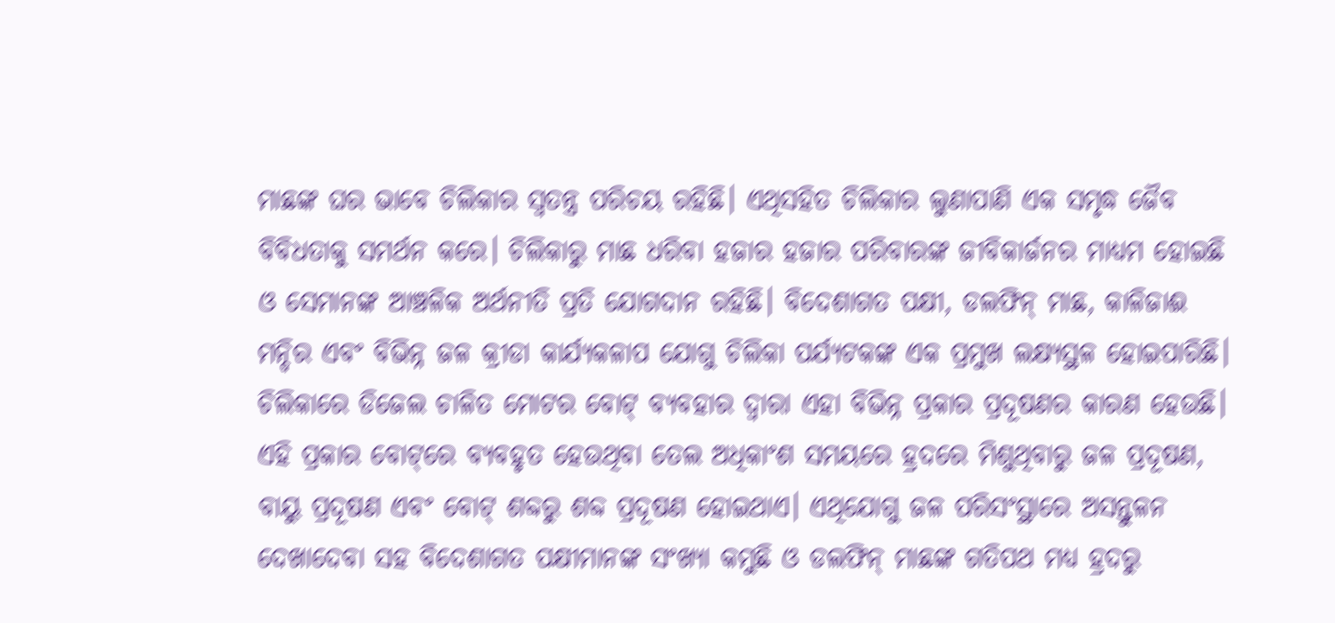ମାଛଙ୍କ ଘର ଭାବେ ଚିଲିକାର ସ୍ବତନ୍ତ୍ର ପରିଚୟ ରହିଛି। ଏଥିସହିତ ଚିଲିକାର ଲୁଣାପାଣି ଏକ ସମୃଦ୍ଧ ଜୈବ ବିବିଧତାକୁ ସମର୍ଥନ କରେ। ଚିଲିକାରୁ ମାଛ ଧରିବା ହଜାର ହଜାର ପରିବାରଙ୍କ ଜୀବିକାର୍ଜନର ମାଧ୍ୟମ ହୋଇଛି ଓ ସେମାନଙ୍କ ଆଞ୍ଚଳିକ ଅର୍ଥନୀତି ପ୍ରତି ଯୋଗଦାନ ରହିଛି। ବିଦେଶାଗତ ପକ୍ଷୀ, ଡଲଫିନ୍‌ ମାଛ, କାଳିଜାଈ ମନ୍ଦିର ଏବଂ ବିଭିନ୍ନ ଜଳ କ୍ରୀଡା କାର୍ଯ୍ୟକଳାପ ଯୋଗୁ ଚିଲିକା ପର୍ଯ୍ୟଟକଙ୍କ ଏକ ପ୍ରମୁଖ ଲକ୍ଷ୍ୟସ୍ଥଳ ହୋଇପାରିଛି। ଚିଲିକାରେ ଡିଜେଲ ଚାଳିତ ମୋଟର ବୋଟ୍‌ ବ୍ୟବହାର ଦ୍ୱାରା ଏହା ବିଭିନ୍ନ ପ୍ରକାର ପ୍ରଦୂଷଣର କାରଣ ହେଉଛି। ଏହି ପ୍ରକାର ବୋଟ୍‌ରେ ବ୍ୟବହୃତ ହେଉଥିବା ତେଲ ଅଧିକାଂଶ ସମୟରେ ହ୍ରଦରେ ମିଶୁଥିବାରୁ ଜଳ ପ୍ରଦୂଷଣ, ବାୟୁ ପ୍ରଦୂଷଣ ଏବଂ ବୋଟ୍‌ ଶବ୍ଦରୁ ଶବ୍ଦ ପ୍ରଦୂଷଣ ହୋଇଥାଏ। ଏଥିଯୋଗୁ ଜଳ ପରିସଂସ୍ଥାରେ ଅସନ୍ତୁଳନ ଦେଖାଦେବା ସହ ବିଦେଶାଗତ ପକ୍ଷୀମାନଙ୍କ ସଂଖ୍ୟା କମୁଛି ଓ ଡଲଫିନ୍‌ ମାଛଙ୍କ ଗତିପଥ ମଧ୍ୟ ହ୍ରଦରୁ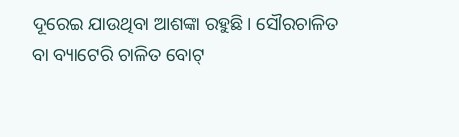ଦୂରେଇ ଯାଉଥିବା ଆଶଙ୍କା ରହୁଛି। ସୌରଚାଳିତ ବା ବ୍ୟାଟେରି ଚାଳିତ ବୋଟ୍‌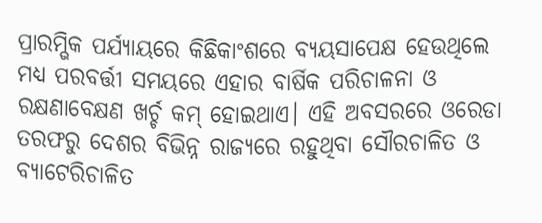ପ୍ରାରମ୍ଭିକ ପର୍ଯ୍ୟାୟରେ କିଛିକାଂଶରେ ବ୍ୟୟସାପେକ୍ଷ ହେଉଥିଲେ ମଧ୍ୟ ପରବର୍ତ୍ତୀ ସମୟରେ ଏହାର ବାର୍ଷିକ ପରିଚାଳନା ଓ ରକ୍ଷଣାବେକ୍ଷଣ ଖର୍ଚ୍ଚ କମ୍‌ ହୋଇଥାଏ। ଏହି ଅବସରରେ ଓରେଡା ତରଫରୁ ଦେଶର ବିଭିନ୍ନ ରାଜ୍ୟରେ ରହୁଥିବା ସୌରଚାଳିତ ଓ ବ୍ୟାଟେରିଚାଳିତ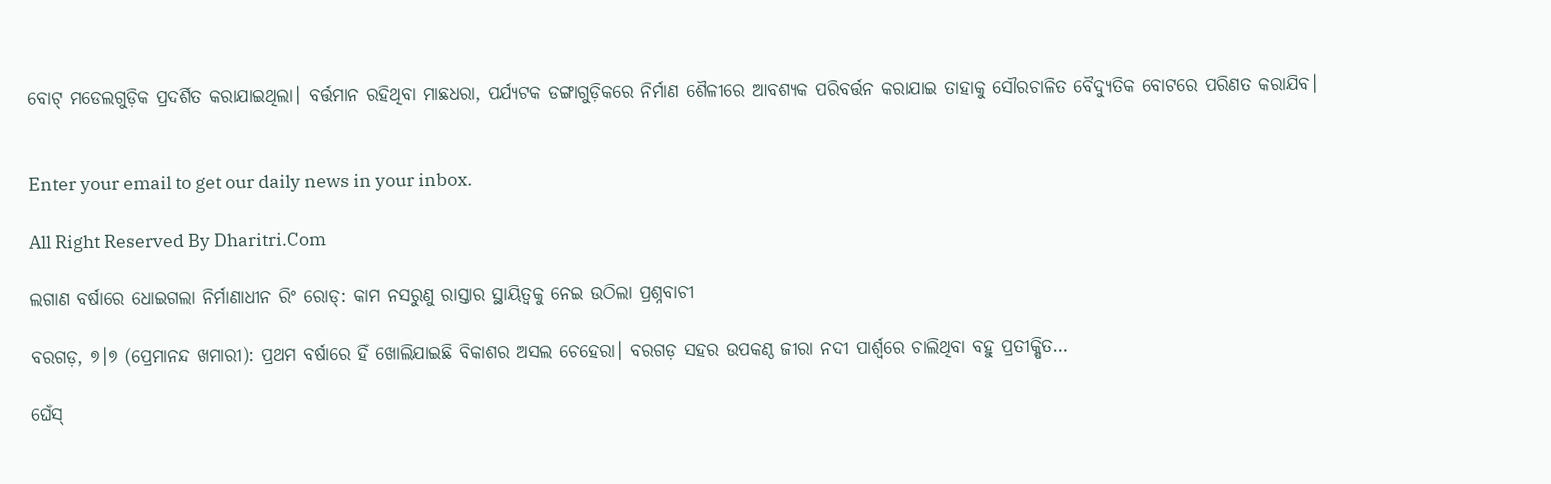ବୋଟ୍‌ ମଡେଲଗୁଡ଼ିକ ପ୍ରଦର୍ଶିତ କରାଯାଇଥିଲା। ବର୍ତ୍ତମାନ ରହିଥିବା ମାଛଧରା, ପର୍ଯ୍ୟଟକ ଡଙ୍ଗାଗୁଡ଼ିକରେ ନିର୍ମାଣ ଶୈଳୀରେ ଆବଶ୍ୟକ ପରିବର୍ତ୍ତନ କରାଯାଇ ତାହାକୁ ସୌରଚାଳିତ ବୈଦ୍ୟୁତିକ ବୋଟରେ ପରିଣତ କରାଯିବ।


Enter your email to get our daily news in your inbox.

All Right Reserved By Dharitri.Com

ଲଗାଣ ବର୍ଷାରେ ଧୋଇଗଲା ନିର୍ମାଣାଧୀନ ରିଂ ରୋଡ୍‌: କାମ ନସରୁଣୁ ରାସ୍ତାର ସ୍ଥାୟିତ୍ୱକୁ ନେଇ ଉଠିଲା ପ୍ରଶ୍ନବାଚୀ

ବରଗଡ଼, ୭।୭ (ପ୍ରେମାନନ୍ଦ ଖମାରୀ): ପ୍ରଥମ ବର୍ଷାରେ ହିଁ ଖୋଲିଯାଇଛି ବିକାଶର ଅସଲ ଚେହେରା। ବରଗଡ଼ ସହର ଉପକଣ୍ଠ ଜୀରା ନଦୀ ପାର୍ଶ୍ୱରେ ଚାଲିଥିବା ବହୁ ପ୍ରତୀକ୍ଷିତ…

ଘେଁସ୍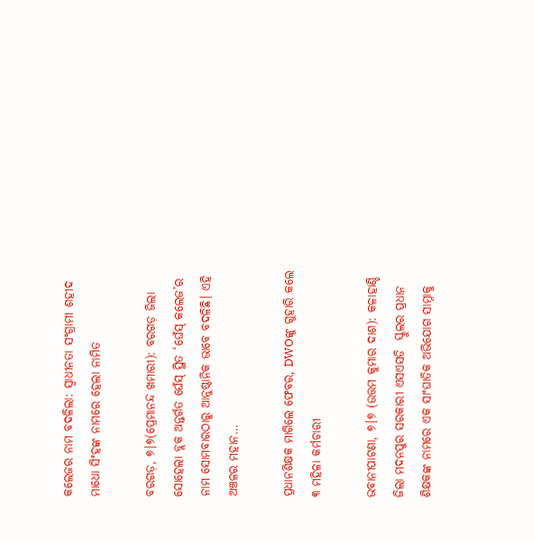କଲେଜର ନାମ ବଦଳିଲା: ସ୍ୱାଧୀନତା ସଂଗ୍ରାମୀ ଶହୀଦ ମାଧୋ ସିଂହଙ୍କ ନାମରେ ହେଲା ନାମିତ

ବରଗଡ଼, ୭।୭(ପ୍ରେମାନନ୍ଦ ଖମାରୀ): ବରଗଡ଼ ଜିଲା ସୋହେଲା ବ୍ଲକ ଅନ୍ତର୍ଗତ ଘେଁସ୍ ସ୍ଥିତ ‘ଘେଁସ୍ କଲେଜ’ର ନାମ ସୋମବାରଠାରୁ ଆନୁଷ୍ଠାନିକ ଭାବେ ବଦଳିଛି। ଏହି ଅଞ୍ଚଳର ମହାନ…

ପ୍ରଧାନଶିକ୍ଷକ ମାଗିଲେ ଫେବର, DWOଙ୍କୁ ଗୁହାରି କଲେ ୩ ମହିଳା କର୍ମଚାରୀ

ଭବାନୀପାଟଣା, ୭।୭ (ଉତ୍ତମ କୁମାର ଦାଶ): କଳାହାଣ୍ଡି ଜିଲା ମଦନପୁର ସରକାରୀ ଏସଏସଡି  ସ୍କୁଲର ପ୍ରଧାନ ଶିକ୍ଷକଙ୍କ ନାମରେ ଏକ ସାଂଘାତିକ ଅଭିଯୋଗ ସାମ୍ନାକୁ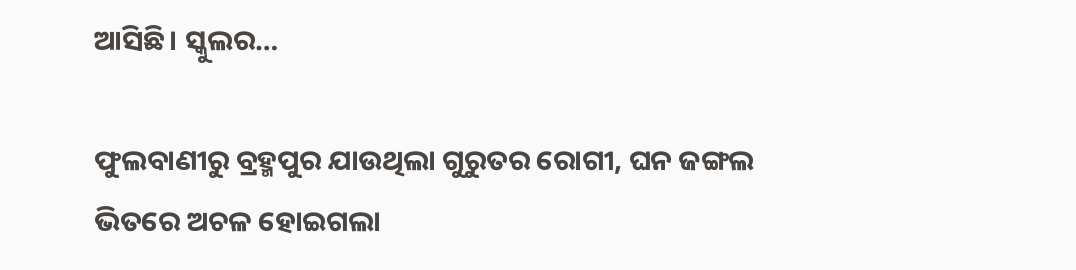ଆସିଛି। ସ୍କୁଲର…

ଫୁଲବାଣୀରୁ ବ୍ରହ୍ମପୁର ଯାଉଥିଲା ଗୁରୁତର ରୋଗୀ, ଘନ ଜଙ୍ଗଲ ଭିତରେ ଅଚଳ ହୋଇଗଲା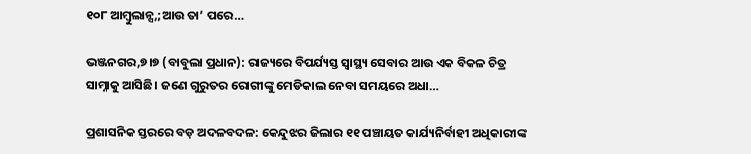୧୦୮ ଆମ୍ବୁଲାନ୍ସ,;ଆଉ ତା’ ପରେ…

ଭଞ୍ଜନଗର,୭।୭ (ବାବୁଲା ପ୍ରଧାନ): ରାଜ୍ୟରେ ବିପର୍ଯ୍ୟସ୍ତ ସ୍ୱାସ୍ଥ୍ୟ ସେବାର ଆଉ ଏକ ବିକଳ ଚିତ୍ର ସାମ୍ନାକୁ ଆସିଛି। ଜଣେ ଗୁରୁତର ରୋଗୀଙ୍କୁ ମେଡିକାଲ ନେବା ସମୟରେ ଅଧା…

ପ୍ରଶାସନିକ ସ୍ତରରେ ବଡ଼ ଅଦଳବଦଳ: କେନ୍ଦୁଝର ଜିଲାର ୧୧ ପଞ୍ଚାୟତ କାର୍ଯ୍ୟନିର୍ବାହୀ ଅଧିକାରୀଙ୍କ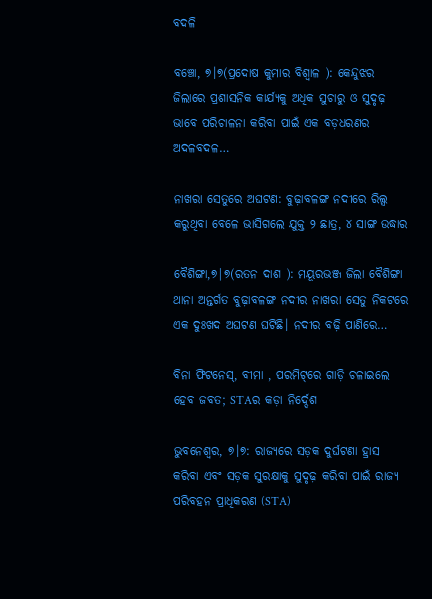ବଦଳି

ବଞ୍ଚୋ, ୭।୭(ପ୍ରଦୋଷ କୁମାର ବିଶ୍ୱାଳ ): କେନ୍ଦୁଝର ଜିଲାରେ ପ୍ରଶାସନିକ କାର୍ଯ୍ୟକୁ ଅଧିକ ସୁଚାରୁ ଓ ସୁଦୃଢ଼ ଭାବେ ପରିଚାଳନା କରିବା ପାଇଁ ଏକ ବଡ଼ଧରଣର ଅଦଳବଦଳ…

ନାଖରା ସେତୁରେ ଅଘଟଣ: ବୁଢ଼ାବଳଙ୍ଗ ନଦୀରେ ରିଲ୍ସ କରୁଥିବା ବେଳେ ଭାସିଗଲେ ଯୁକ୍ତ ୨ ଛାତ୍ର, ୪ ସାଙ୍ଗ ଉଦ୍ଧାର

ବୈଶିଙ୍ଗା,୭|୭(ରତନ ଦାଶ ): ମୟୂରଭଞ୍ଜ ଜିଲା ବୈଶିଙ୍ଗା ଥାନା ଅନ୍ତର୍ଗତ ବୁଢ଼ାବଳଙ୍ଗ ନଦୀର ନାଖରା ସେତୁ ନିକଟରେ ଏକ ଦୁଃଖଦ ଅଘଟଣ ଘଟିଛି। ନଦୀର ବଢ଼ି ପାଣିରେ…

ବିନା ଫିଟନେସ୍‌, ବୀମା , ପରମିଟ୍‌ରେ ଗାଡ଼ି ଚଳାଇଲେ ହେବ ଜବତ; STAର କଡ଼ା ନିର୍ଦ୍ଦେଶ

ଭୁବନେଶ୍ୱର, ୭।୭: ରାଜ୍ୟରେ ସଡ଼କ ଦୁର୍ଘଟଣା ହ୍ରାସ କରିବା ଏବଂ ସଡ଼କ ସୁରକ୍ଷାକୁ ସୁଦୃଢ଼ କରିବା ପାଇଁ ରାଜ୍ୟ ପରିବହନ ପ୍ରାଧିକରଣ (STA)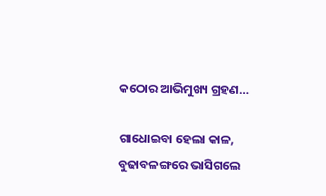କଠୋର ଆଭିମୁଖ୍ୟ ଗ୍ରହଣ…

ଗାଧୋଇବା ହେଲା କାଳ, ବୁଢାବଳଙ୍ଗରେ ଭାସିଗଲେ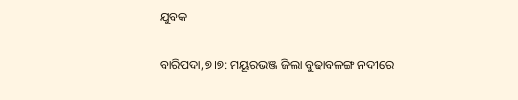ଯୁବକ

ବାରିପଦା,୭।୭: ମୟୂରଭଞ୍ଜ ଜିଲା ବୁଢାବଳଙ୍ଗ ନଦୀରେ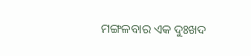ମଙ୍ଗଳବାର ଏକ ଦୁଃଖଦ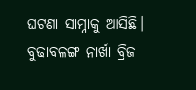ଘଟଣା ସାମ୍ନାକୁ ଆସିଛି। ବୁଢାବଳଙ୍ଗ ନାର୍ଖା ବ୍ରିଜ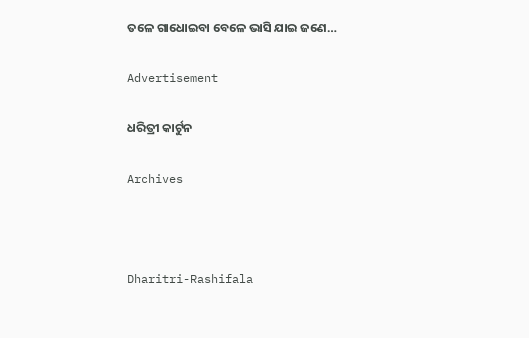ତଳେ ଗାଧୋଇବା ବେଳେ ଭାସି ଯାଇ ଜଣେ…

Advertisement

ଧରିତ୍ରୀ କାର୍ଟୁନ

Archives



Dharitri-Rashifala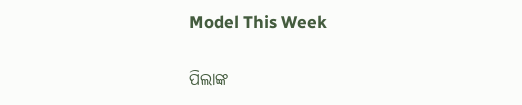Model This Week

ପିଲାଙ୍କ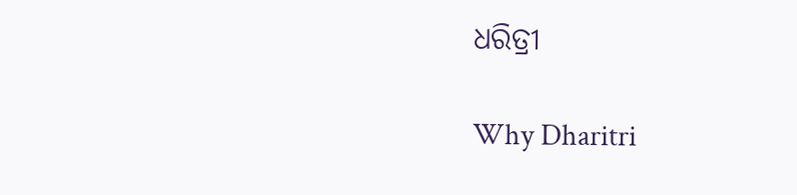ଧରିତ୍ରୀ

Why Dharitri